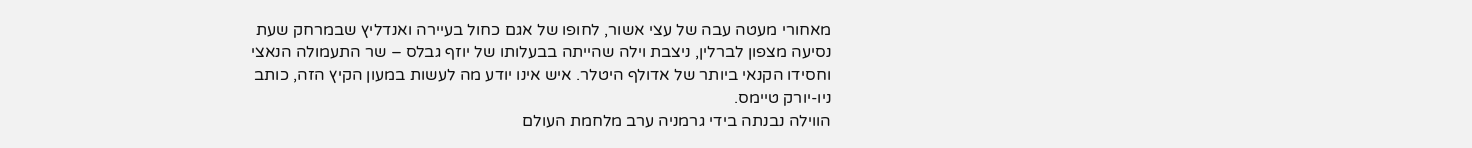מאחורי מעטה עבה של עצי אשור, לחופו של אגם כחול בעיירה ואנדליץ שבמרחק שעת נסיעה מצפון לברלין, ניצבת וילה שהייתה בבעלותו של יוזף גבלס – שר התעמולה הנאצי וחסידו הקנאי ביותר של אדולף היטלר. איש אינו יודע מה לעשות במעון הקיץ הזה, כותב ניו-יורק טיימס.
הווילה נבנתה בידי גרמניה ערב מלחמת העולם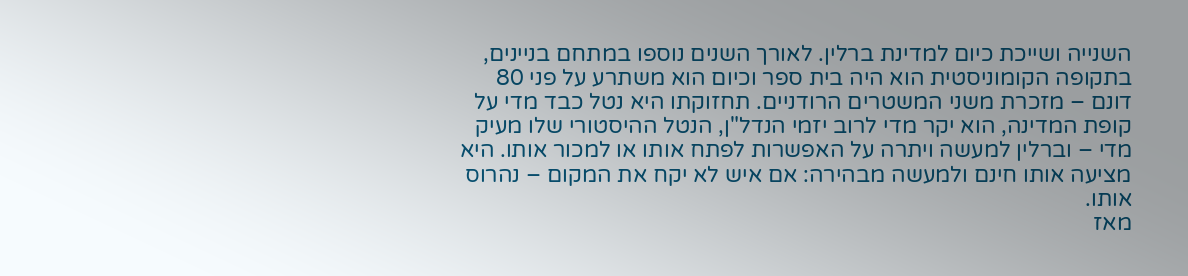השנייה ושייכת כיום למדינת ברלין. לאורך השנים נוספו במתחם בניינים, בתקופה הקומוניסטית הוא היה בית ספר וכיום הוא משתרע על פני 80 דונם – מזכרת משני המשטרים הרודניים. תחזוקתו היא נטל כבד מדי על קופת המדינה, הוא יקר מדי לרוב יזמי הנדל"ן, הנטל ההיסטורי שלו מעיק מדי – וברלין למעשה ויתרה על האפשרות לפתח אותו או למכור אותו. היא מציעה אותו חינם ולמעשה מבהירה: אם איש לא יקח את המקום – נהרוס אותו.
מאז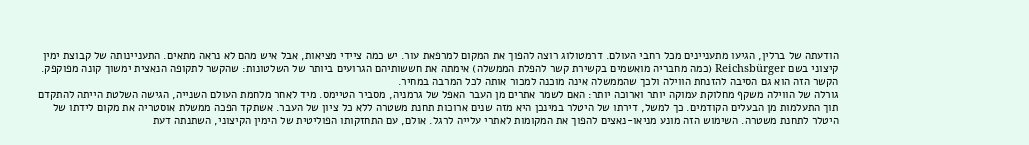הודעתה של ברלין, הגיעו מתעניינים מכל רחבי העולם. דרמטולוג רוצה להפוך את המקום למרפאת עור. יש כמה ציידי מציאות, אבל איש מהם לא נראה מתאים. התעניינותה של קבוצת ימין קיצוני בשם Reichsbürger (כמה מחבריה מואשמים בקשירת קשר להפלת הממשלה) אימתה את חששותיהם הגרועים ביותר של השלטונות: שהקשר לתקופה הנאצית ימשוך קונה מפוקפק. הקשר הזה הוא גם הסיבה להזנחת הווילה ולכך שהממשלה אינה מוכנה למכור אותה לכל המרבה במחיר.
גורלה של הווילה משקף מחלוקת עמוקה יותר וארוכה יותר: האם לשמר אתרים מן העבר האפל של גרמניה, מסביר הטיימס. מיד לאחר מלחמת העולם השנייה, הגישה השלטת הייתה להתקדם תוך התעלמות מן הבעלים הקודמים. כך למשל, דירתו של היטלר במינכן היא מזה שנים ארוכות תחנת משטרה ללא כל ציון של העבר. אשתקד הפכה ממשלת אוסטריה את מקום לידתו של היטלר לתחנת משטרה. השימוש הזה מונע מניאו-נאצים להפוך את המקומות לאתרי עלייה לרגל. אולם, עם התחזקותו הפוליטית של הימין הקיצוני, השתנתה דעת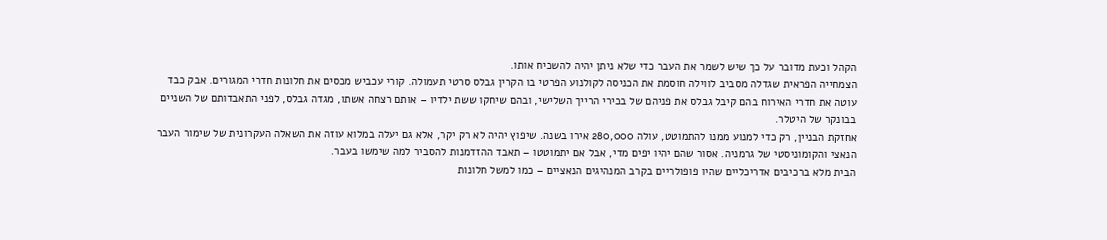הקהל וכעת מדובר על כך שיש לשמר את העבר כדי שלא ניתן יהיה להשכיח אותו.
הצמחייה הפראית שגדלה מסביב לווילה חוסמת את הכניסה לקולנוע הפרטי בו הקרין גבלס סרטי תעמולה. קורי עכביש מכסים את חלונות חדרי המגורים. אבק כבד עוטה את חדרי האירוח בהם קיבל גבלס את פניהם של בכירי הרייך השלישי, ובהם שיחקו ששת ילדיו – אותם רצחה אשתו, מגדה גבלס, לפני התאבדותם של השניים בבונקר של היטלר.
אחזקת הבניין, רק כדי למנוע ממנו להתמוטט, עולה 280,000 אירו בשנה. שיפוץ יהיה לא רק יקר, אלא גם יעלה במלוא עוזה את השאלה העקרונית של שימור העבר הנאצי והקומוניסטי של גרמניה. אסור שהם יהיו יפים מדי, אבל אם יתמוטטו – תאבד ההזדמנות להסביר למה שימשו בעבר.
הבית מלא ברכיבים אדריכליים שהיו פופולריים בקרב המנהיגים הנאציים – כמו למשל חלונות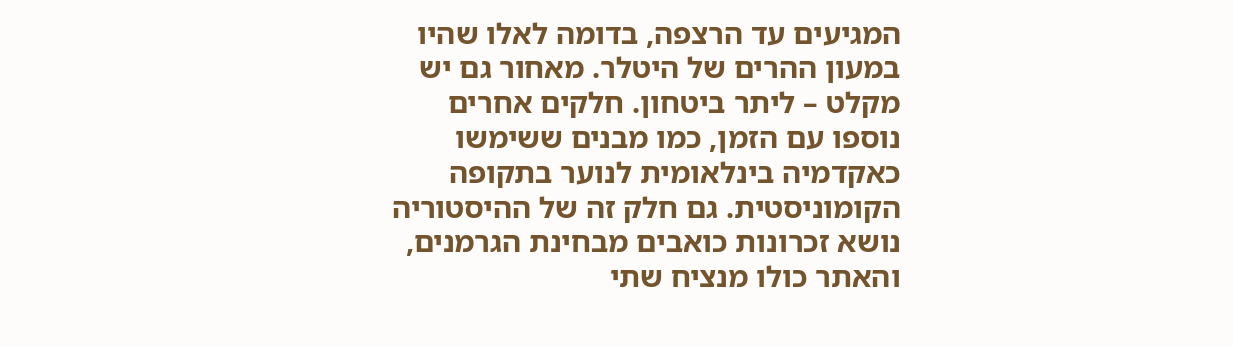המגיעים עד הרצפה, בדומה לאלו שהיו במעון ההרים של היטלר. מאחור גם יש מקלט – ליתר ביטחון. חלקים אחרים נוספו עם הזמן, כמו מבנים ששימשו כאקדמיה בינלאומית לנוער בתקופה הקומוניסטית. גם חלק זה של ההיסטוריה נושא זכרונות כואבים מבחינת הגרמנים, והאתר כולו מנציח שתי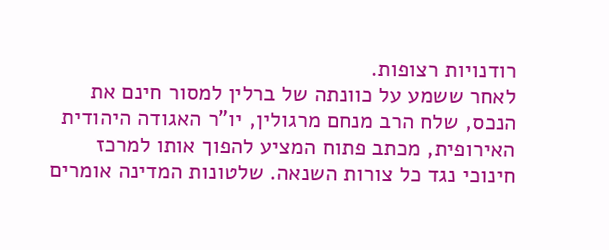רודנויות רצופות.
לאחר ששמע על כוונתה של ברלין למסור חינם את הנכס, שלח הרב מנחם מרגולין, יו"ר האגודה היהודית האירופית, מכתב פתוח המציע להפוך אותו למרכז חינוכי נגד כל צורות השנאה. שלטונות המדינה אומרים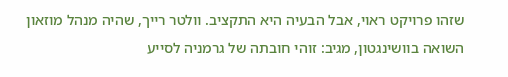שזהו פרויקט ראוי, אבל הבעיה היא התקציב. וולטר רייך, שהיה מנהל מוזאון השואה בוושינגטון, מגיב: זוהי חובתה של גרמניה לסייע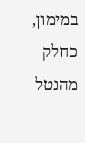במימון, כחלק מהנטל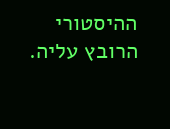ההיסטורי הרובץ עליה.